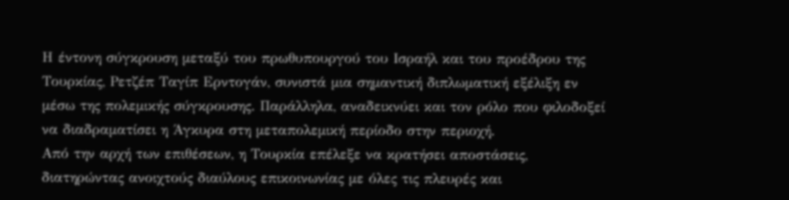Η έντονη σύγκρουση μεταξύ του πρωθυπουργού του Ισραήλ και του προέδρου της Τουρκίας, Ρετζέπ Ταγίπ Ερντογάν, συνιστά μια σημαντική διπλωματική εξέλιξη εν μέσω της πολεμικής σύγκρουσης. Παράλληλα, αναδεικνύει και τον ρόλο που φιλοδοξεί να διαδραματίσει η Άγκυρα στη μεταπολεμική περίοδο στην περιοχή.
Από την αρχή των επιθέσεων, η Τουρκία επέλεξε να κρατήσει αποστάσεις, διατηρώντας ανοιχτούς διαύλους επικοινωνίας με όλες τις πλευρές και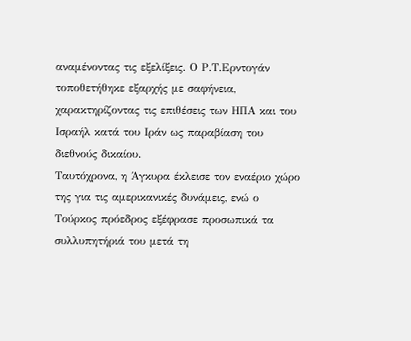αναμένοντας τις εξελίξεις. Ο Ρ.Τ.Ερντογάν τοποθετήθηκε εξαρχής με σαφήνεια, χαρακτηρίζοντας τις επιθέσεις των ΗΠΑ και του Ισραήλ κατά του Ιράν ως παραβίαση του διεθνούς δικαίου.
Ταυτόχρονα, η Άγκυρα έκλεισε τον εναέριο χώρο της για τις αμερικανικές δυνάμεις, ενώ ο Τούρκος πρόεδρος εξέφρασε προσωπικά τα συλλυπητήριά του μετά τη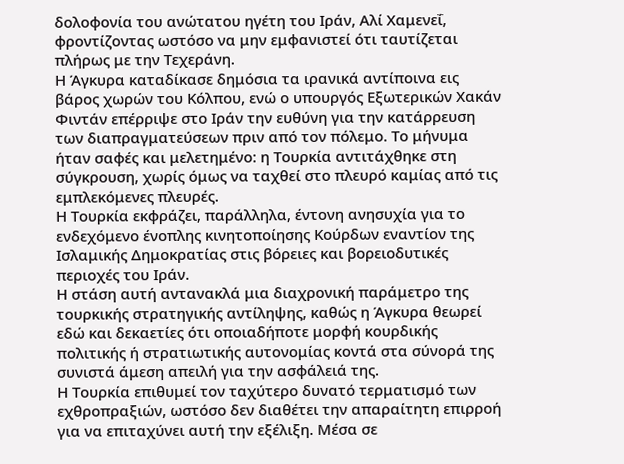δολοφονία του ανώτατου ηγέτη του Ιράν, Αλί Χαμενεΐ, φροντίζοντας ωστόσο να μην εμφανιστεί ότι ταυτίζεται πλήρως με την Τεχεράνη.
Η Άγκυρα καταδίκασε δημόσια τα ιρανικά αντίποινα εις βάρος χωρών του Κόλπου, ενώ ο υπουργός Εξωτερικών Χακάν Φιντάν επέρριψε στο Ιράν την ευθύνη για την κατάρρευση των διαπραγματεύσεων πριν από τον πόλεμο. Το μήνυμα ήταν σαφές και μελετημένο: η Τουρκία αντιτάχθηκε στη σύγκρουση, χωρίς όμως να ταχθεί στο πλευρό καμίας από τις εμπλεκόμενες πλευρές.
Η Τουρκία εκφράζει, παράλληλα, έντονη ανησυχία για το ενδεχόμενο ένοπλης κινητοποίησης Κούρδων εναντίον της Ισλαμικής Δημοκρατίας στις βόρειες και βορειοδυτικές περιοχές του Ιράν.
Η στάση αυτή αντανακλά μια διαχρονική παράμετρο της τουρκικής στρατηγικής αντίληψης, καθώς η Άγκυρα θεωρεί εδώ και δεκαετίες ότι οποιαδήποτε μορφή κουρδικής πολιτικής ή στρατιωτικής αυτονομίας κοντά στα σύνορά της συνιστά άμεση απειλή για την ασφάλειά της.
Η Τουρκία επιθυμεί τον ταχύτερο δυνατό τερματισμό των εχθροπραξιών, ωστόσο δεν διαθέτει την απαραίτητη επιρροή για να επιταχύνει αυτή την εξέλιξη. Μέσα σε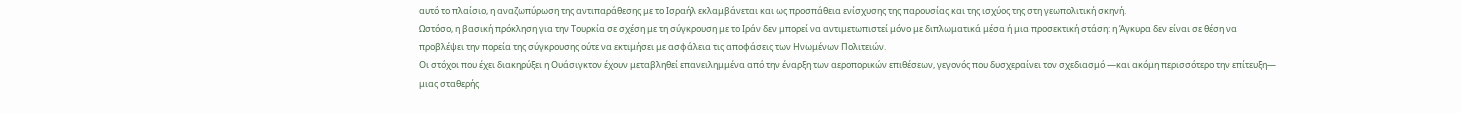αυτό το πλαίσιο, η αναζωπύρωση της αντιπαράθεσης με το Ισραήλ εκλαμβάνεται και ως προσπάθεια ενίσχυσης της παρουσίας και της ισχύος της στη γεωπολιτική σκηνή.
Ωστόσο, η βασική πρόκληση για την Τουρκία σε σχέση με τη σύγκρουση με το Ιράν δεν μπορεί να αντιμετωπιστεί μόνο με διπλωματικά μέσα ή μια προσεκτική στάση: η Άγκυρα δεν είναι σε θέση να προβλέψει την πορεία της σύγκρουσης ούτε να εκτιμήσει με ασφάλεια τις αποφάσεις των Ηνωμένων Πολιτειών.
Οι στόχοι που έχει διακηρύξει η Ουάσιγκτον έχουν μεταβληθεί επανειλημμένα από την έναρξη των αεροπορικών επιθέσεων, γεγονός που δυσχεραίνει τον σχεδιασμό —και ακόμη περισσότερο την επίτευξη— μιας σταθερής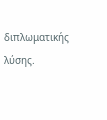διπλωματικής λύσης.